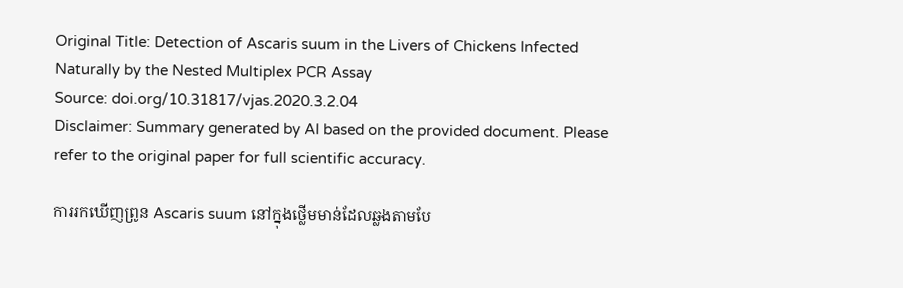Original Title: Detection of Ascaris suum in the Livers of Chickens Infected Naturally by the Nested Multiplex PCR Assay
Source: doi.org/10.31817/vjas.2020.3.2.04
Disclaimer: Summary generated by AI based on the provided document. Please refer to the original paper for full scientific accuracy.

ការរកឃើញព្រូន Ascaris suum នៅក្នុងថ្លើមមាន់ដែលឆ្លងតាមបែ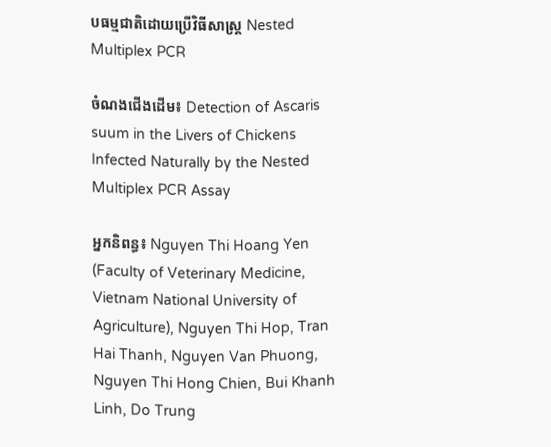បធម្មជាតិដោយប្រើវិធីសាស្ត្រ Nested Multiplex PCR

ចំណងជើងដើម៖ Detection of Ascaris suum in the Livers of Chickens Infected Naturally by the Nested Multiplex PCR Assay

អ្នកនិពន្ធ៖ Nguyen Thi Hoang Yen (Faculty of Veterinary Medicine, Vietnam National University of Agriculture), Nguyen Thi Hop, Tran Hai Thanh, Nguyen Van Phuong, Nguyen Thi Hong Chien, Bui Khanh Linh, Do Trung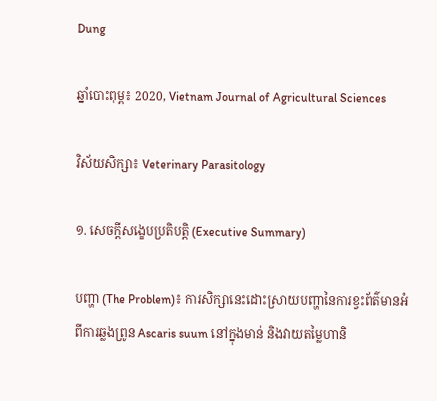Dung

ឆ្នាំបោះពុម្ព៖ 2020, Vietnam Journal of Agricultural Sciences

វិស័យសិក្សា៖ Veterinary Parasitology

១. សេចក្តីសង្ខេបប្រតិបត្តិ (Executive Summary)

បញ្ហា (The Problem)៖ ការសិក្សានេះដោះស្រាយបញ្ហានៃការខ្វះព័ត៌មានអំពីការឆ្លងព្រូន Ascaris suum នៅក្នុងមាន់ និងវាយតម្លៃហានិ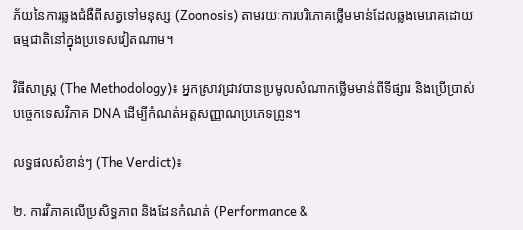ភ័យនៃការឆ្លងជំងឺពីសត្វទៅមនុស្ស (Zoonosis) តាមរយៈការបរិភោគថ្លើមមាន់ដែលឆ្លងមេរោគដោយធម្មជាតិនៅក្នុងប្រទេសវៀតណាម។

វិធីសាស្ត្រ (The Methodology)៖ អ្នកស្រាវជ្រាវបានប្រមូលសំណាកថ្លើមមាន់ពីទីផ្សារ និងប្រើប្រាស់បច្ចេកទេសវិភាគ DNA ដើម្បីកំណត់អត្តសញ្ញាណប្រភេទព្រូន។

លទ្ធផលសំខាន់ៗ (The Verdict)៖

២. ការវិភាគលើប្រសិទ្ធភាព និងដែនកំណត់ (Performance &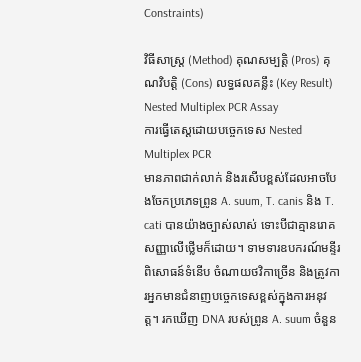Constraints)

វិធីសាស្ត្រ (Method) គុណសម្បត្តិ (Pros) គុណវិបត្តិ (Cons) លទ្ធផលគន្លឹះ (Key Result)
Nested Multiplex PCR Assay
ការធ្វើតេស្តដោយបច្ចេកទេស Nested Multiplex PCR
មានភាពជាក់លាក់ និងរសើបខ្ពស់ដែលអាចបែងចែកប្រភេទព្រូន A. suum, T. canis និង T. cati បានយ៉ាងច្បាស់លាស់ ទោះបីជាគ្មានរោគសញ្ញាលើថ្លើមក៏ដោយ។ ទាមទារឧបករណ៍មន្ទីរពិសោធន៍ទំនើប ចំណាយថវិកាច្រើន និងត្រូវការអ្នកមានជំនាញបច្ចេកទេសខ្ពស់ក្នុងការអនុវត្ត។ រកឃើញ DNA របស់ព្រូន A. suum ចំនួន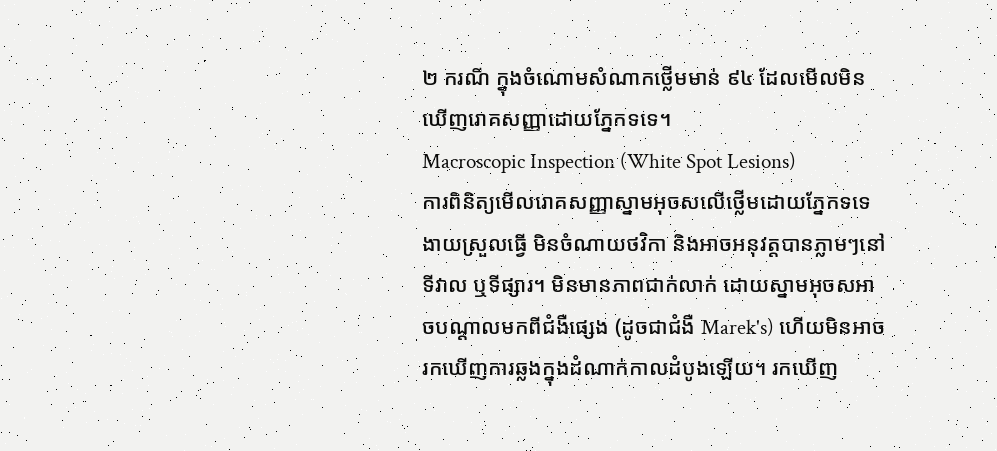២ ករណី ក្នុងចំណោមសំណាកថ្លើមមាន់ ៩៤ ដែលមើលមិនឃើញរោគសញ្ញាដោយភ្នែកទទេ។
Macroscopic Inspection (White Spot Lesions)
ការពិនិត្យមើលរោគសញ្ញាស្នាមអុចសលើថ្លើមដោយភ្នែកទទេ
ងាយស្រួលធ្វើ មិនចំណាយថវិកា និងអាចអនុវត្តបានភ្លាមៗនៅទីវាល ឬទីផ្សារ។ មិនមានភាពជាក់លាក់ ដោយស្នាមអុចសអាចបណ្តាលមកពីជំងឺផ្សេង (ដូចជាជំងឺ Marek's) ហើយមិនអាចរកឃើញការឆ្លងក្នុងដំណាក់កាលដំបូងឡើយ។ រកឃើញ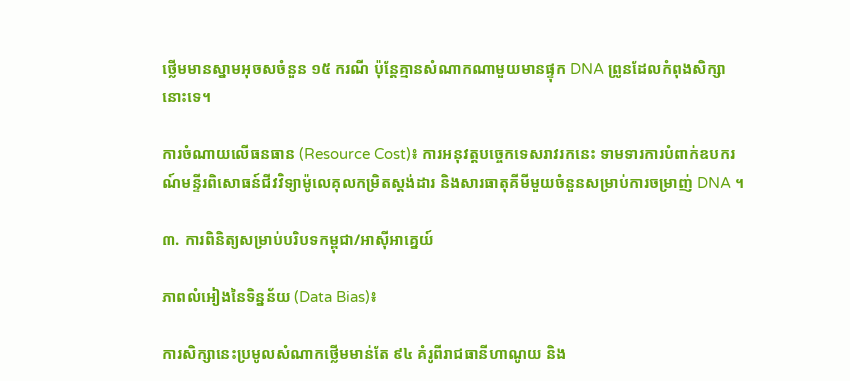ថ្លើមមានស្នាមអុចសចំនួន ១៥ ករណី ប៉ុន្តែគ្មានសំណាកណាមួយមានផ្ទុក DNA ព្រូនដែលកំពុងសិក្សានោះទេ។

ការចំណាយលើធនធាន (Resource Cost)៖ ការអនុវត្តបច្ចេកទេសរាវរកនេះ ទាមទារការបំពាក់ឧបករណ៍មន្ទីរពិសោធន៍ជីវវិទ្យាម៉ូលេគុលកម្រិតស្តង់ដារ និងសារធាតុគីមីមួយចំនួនសម្រាប់ការចម្រាញ់ DNA ។

៣. ការពិនិត្យសម្រាប់បរិបទកម្ពុជា/អាស៊ីអាគ្នេយ៍

ភាពលំអៀងនៃទិន្នន័យ (Data Bias)៖

ការសិក្សានេះប្រមូលសំណាកថ្លើមមាន់តែ ៩៤ គំរូពីរាជធានីហាណូយ និង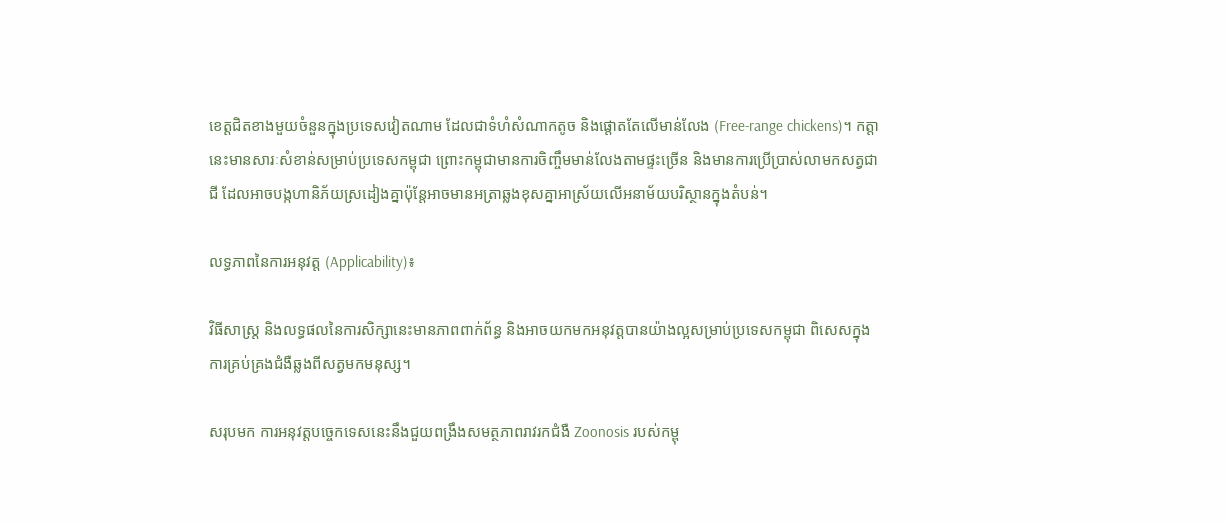ខេត្តជិតខាងមួយចំនួនក្នុងប្រទេសវៀតណាម ដែលជាទំហំសំណាកតូច និងផ្តោតតែលើមាន់លែង (Free-range chickens)។ កត្តានេះមានសារៈសំខាន់សម្រាប់ប្រទេសកម្ពុជា ព្រោះកម្ពុជាមានការចិញ្ចឹមមាន់លែងតាមផ្ទះច្រើន និងមានការប្រើប្រាស់លាមកសត្វជាជី ដែលអាចបង្កហានិភ័យស្រដៀងគ្នាប៉ុន្តែអាចមានអត្រាឆ្លងខុសគ្នាអាស្រ័យលើអនាម័យបរិស្ថានក្នុងតំបន់។

លទ្ធភាពនៃការអនុវត្ត (Applicability)៖

វិធីសាស្ត្រ និងលទ្ធផលនៃការសិក្សានេះមានភាពពាក់ព័ន្ធ និងអាចយកមកអនុវត្តបានយ៉ាងល្អសម្រាប់ប្រទេសកម្ពុជា ពិសេសក្នុងការគ្រប់គ្រងជំងឺឆ្លងពីសត្វមកមនុស្ស។

សរុបមក ការអនុវត្តបច្ចេកទេសនេះនឹងជួយពង្រឹងសមត្ថភាពរាវរកជំងឺ Zoonosis របស់កម្ពុ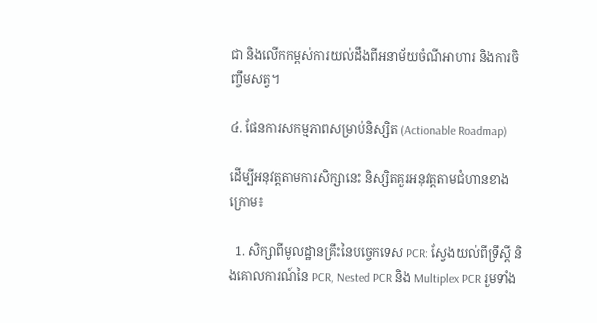ជា និងលើកកម្ពស់ការយល់ដឹងពីអនាម័យចំណីអាហារ និងការចិញ្ចឹមសត្វ។

៤. ផែនការសកម្មភាពសម្រាប់និស្សិត (Actionable Roadmap)

ដើម្បីអនុវត្តតាមការសិក្សានេះ និស្សិតគួរអនុវត្តតាមជំហានខាងក្រោម៖

  1. សិក្សាពីមូលដ្ឋានគ្រឹះនៃបច្ចេកទេស PCR: ស្វែងយល់ពីទ្រឹស្តី និងគោលការណ៍នៃ PCR, Nested PCR និង Multiplex PCR រួមទាំង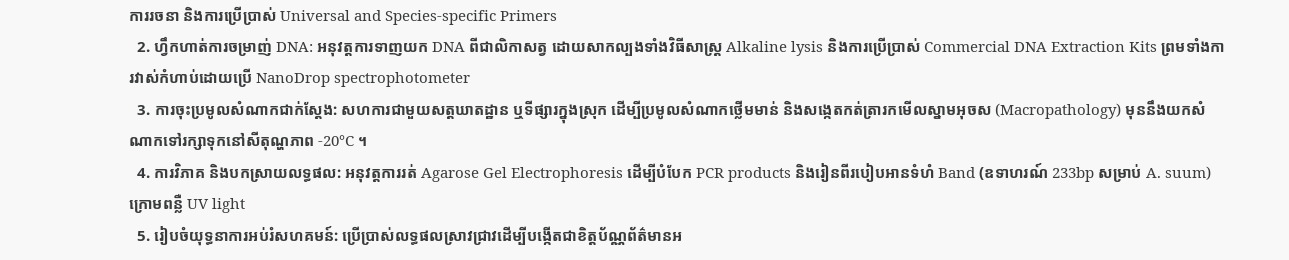ការរចនា និងការប្រើប្រាស់ Universal and Species-specific Primers
  2. ហ្វឹកហាត់ការចម្រាញ់ DNA: អនុវត្តការទាញយក DNA ពីជាលិកាសត្វ ដោយសាកល្បងទាំងវិធីសាស្ត្រ Alkaline lysis និងការប្រើប្រាស់ Commercial DNA Extraction Kits ព្រមទាំងការវាស់កំហាប់ដោយប្រើ NanoDrop spectrophotometer
  3. ការចុះប្រមូលសំណាកជាក់ស្តែង: សហការជាមួយសត្តឃាតដ្ឋាន ឬទីផ្សារក្នុងស្រុក ដើម្បីប្រមូលសំណាកថ្លើមមាន់ និងសង្កេតកត់ត្រារកមើលស្នាមអុចស (Macropathology) មុននឹងយកសំណាកទៅរក្សាទុកនៅសីតុណ្ហភាព -20°C ។
  4. ការវិភាគ និងបកស្រាយលទ្ធផល: អនុវត្តការរត់ Agarose Gel Electrophoresis ដើម្បីបំបែក PCR products និងរៀនពីរបៀបអានទំហំ Band (ឧទាហរណ៍ 233bp សម្រាប់ A. suum) ក្រោមពន្លឺ UV light
  5. រៀបចំយុទ្ធនាការអប់រំសហគមន៍: ប្រើប្រាស់លទ្ធផលស្រាវជ្រាវដើម្បីបង្កើតជាខិត្តប័ណ្ណព័ត៌មានអ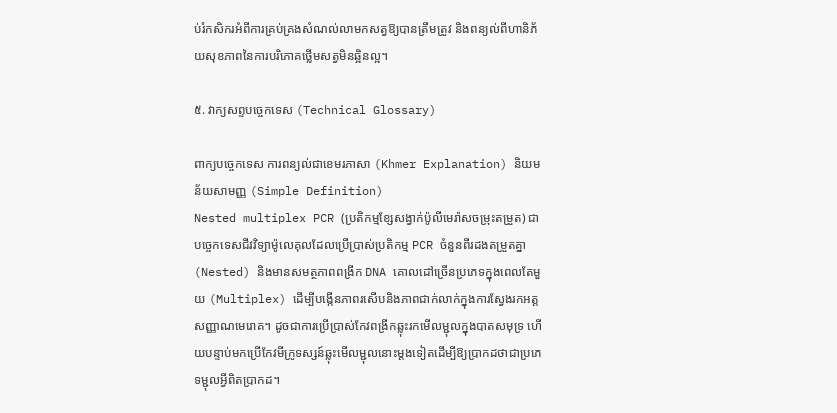ប់រំកសិករអំពីការគ្រប់គ្រងសំណល់លាមកសត្វឱ្យបានត្រឹមត្រូវ និងពន្យល់ពីហានិភ័យសុខភាពនៃការបរិភោគថ្លើមសត្វមិនឆ្អិនល្អ។

៥. វាក្យសព្ទបច្ចេកទេស (Technical Glossary)

ពាក្យបច្ចេកទេស ការពន្យល់ជាខេមរភាសា (Khmer Explanation) និយមន័យសាមញ្ញ (Simple Definition)
Nested multiplex PCR (ប្រតិកម្មខ្សែសង្វាក់ប៉ូលីមេរ៉ាសចម្រុះតម្រួត) ជាបច្ចេកទេសជីវវិទ្យាម៉ូលេគុលដែលប្រើប្រាស់ប្រតិកម្ម PCR ចំនួនពីរដងតម្រួតគ្នា (Nested) និងមានសមត្ថភាពពង្រីក DNA គោលដៅច្រើនប្រភេទក្នុងពេលតែមួយ (Multiplex) ដើម្បីបង្កើនភាពរសើបនិងភាពជាក់លាក់ក្នុងការស្វែងរកអត្តសញ្ញាណមេរោគ។ ដូចជាការប្រើប្រាស់កែវពង្រីកឆ្លុះរកមើលម្ជុលក្នុងបាតសមុទ្រ ហើយបន្ទាប់មកប្រើកែវមីក្រូទស្សន៍ឆ្លុះមើលម្ជុលនោះម្តងទៀតដើម្បីឱ្យប្រាកដថាជាប្រភេទម្ជុលអ្វីពិតប្រាកដ។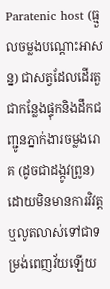Paratenic host (ធ្មួលចម្លងបណ្តោះអាសន្ន) ជាសត្វដែលដើរតួជាកន្លែងផ្ទុកនិងដឹកជញ្ជូនភ្នាក់ងារចម្លងរោគ (ដូចជាដង្កូវព្រូន) ដោយមិនមានការវិវត្ត ឬលូតលាស់ទៅជាទម្រង់ពេញវ័យឡើយ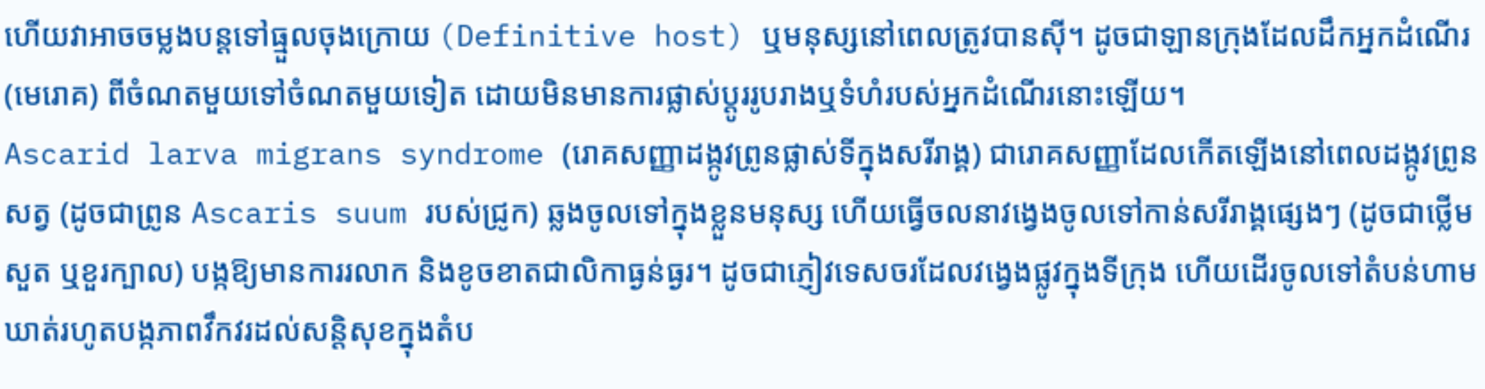ហើយវាអាចចម្លងបន្តទៅធ្មួលចុងក្រោយ (Definitive host) ឬមនុស្សនៅពេលត្រូវបានស៊ី។ ដូចជាឡានក្រុងដែលដឹកអ្នកដំណើរ (មេរោគ) ពីចំណតមួយទៅចំណតមួយទៀត ដោយមិនមានការផ្លាស់ប្តូររូបរាងឬទំហំរបស់អ្នកដំណើរនោះឡើយ។
Ascarid larva migrans syndrome (រោគសញ្ញាដង្កូវព្រូនផ្លាស់ទីក្នុងសរីរាង្គ) ជារោគសញ្ញាដែលកើតឡើងនៅពេលដង្កូវព្រូនសត្វ (ដូចជាព្រូន Ascaris suum របស់ជ្រូក) ឆ្លងចូលទៅក្នុងខ្លួនមនុស្ស ហើយធ្វើចលនាវង្វេងចូលទៅកាន់សរីរាង្គផ្សេងៗ (ដូចជាថ្លើម សួត ឬខួរក្បាល) បង្កឱ្យមានការរលាក និងខូចខាតជាលិកាធ្ងន់ធ្ងរ។ ដូចជាភ្ញៀវទេសចរដែលវង្វេងផ្លូវក្នុងទីក្រុង ហើយដើរចូលទៅតំបន់ហាមឃាត់រហូតបង្កភាពវឹកវរដល់សន្តិសុខក្នុងតំប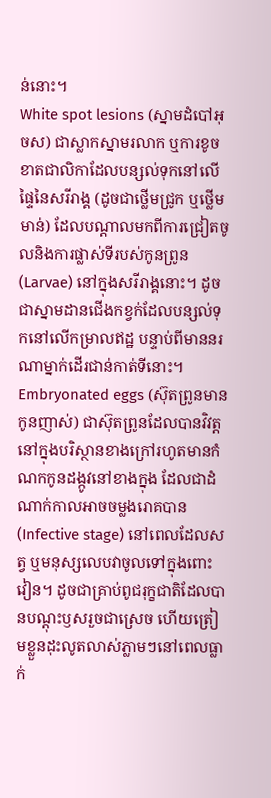ន់នោះ។
White spot lesions (ស្នាមដំបៅអុចស) ជាស្លាកស្នាមរលាក ឬការខូចខាតជាលិកាដែលបន្សល់ទុកនៅលើផ្ទៃនៃសរីរាង្គ (ដូចជាថ្លើមជ្រូក ឬថ្លើមមាន់) ដែលបណ្តាលមកពីការជ្រៀតចូលនិងការផ្លាស់ទីរបស់កូនព្រូន (Larvae) នៅក្នុងសរីរាង្គនោះ។ ដូចជាស្នាមដានជើងកខ្វក់ដែលបន្សល់ទុកនៅលើកម្រាលឥដ្ឋ បន្ទាប់ពីមាននរណាម្នាក់ដើរជាន់កាត់ទីនោះ។
Embryonated eggs (ស៊ុតព្រូនមានកូនញាស់) ជាស៊ុតព្រូនដែលបានវិវត្តនៅក្នុងបរិស្ថានខាងក្រៅរហូតមានកំណកកូនដង្កូវនៅខាងក្នុង ដែលជាដំណាក់កាលអាចចម្លងរោគបាន (Infective stage) នៅពេលដែលសត្វ ឬមនុស្សលេបវាចូលទៅក្នុងពោះវៀន។ ដូចជាគ្រាប់ពូជរុក្ខជាតិដែលបានបណ្ដុះឫសរួចជាស្រេច ហើយត្រៀមខ្លួនដុះលូតលាស់ភ្លាមៗនៅពេលធ្លាក់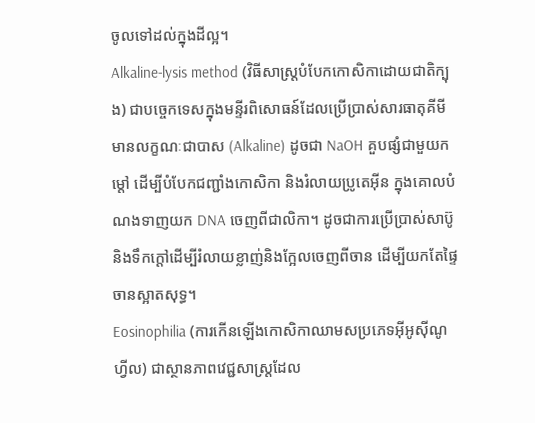ចូលទៅដល់ក្នុងដីល្អ។
Alkaline-lysis method (វិធីសាស្ត្របំបែកកោសិកាដោយជាតិក្បុង) ជាបច្ចេកទេសក្នុងមន្ទីរពិសោធន៍ដែលប្រើប្រាស់សារធាតុគីមីមានលក្ខណៈជាបាស (Alkaline) ដូចជា NaOH គួបផ្សំជាមួយកម្ដៅ ដើម្បីបំបែកជញ្ជាំងកោសិកា និងរំលាយប្រូតេអ៊ីន ក្នុងគោលបំណងទាញយក DNA ចេញពីជាលិកា។ ដូចជាការប្រើប្រាស់សាប៊ូនិងទឹកក្ដៅដើម្បីរំលាយខ្លាញ់និងក្អែលចេញពីចាន ដើម្បីយកតែផ្ទៃចានស្អាតសុទ្ធ។
Eosinophilia (ការកើនឡើងកោសិកាឈាមសប្រភេទអ៊ីអូស៊ីណូហ្វីល) ជាស្ថានភាពវេជ្ជសាស្ត្រដែល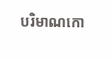បរិមាណកោ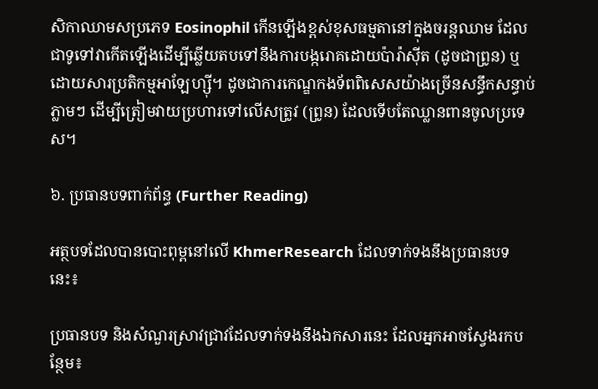សិកាឈាមសប្រភេទ Eosinophil កើនឡើងខ្ពស់ខុសធម្មតានៅក្នុងចរន្តឈាម ដែលជាទូទៅវាកើតឡើងដើម្បីឆ្លើយតបទៅនឹងការបង្ករោគដោយប៉ារ៉ាស៊ីត (ដូចជាព្រូន) ឬដោយសារប្រតិកម្មអាឡែហ្ស៊ី។ ដូចជាការកេណ្ឌកងទ័ពពិសេសយ៉ាងច្រើនសន្ធឹកសន្ធាប់ភ្លាមៗ ដើម្បីត្រៀមវាយប្រហារទៅលើសត្រូវ (ព្រូន) ដែលទើបតែឈ្លានពានចូលប្រទេស។

៦. ប្រធានបទពាក់ព័ន្ធ (Further Reading)

អត្ថបទដែលបានបោះពុម្ពនៅលើ KhmerResearch ដែលទាក់ទងនឹងប្រធានបទនេះ៖

ប្រធានបទ និងសំណួរស្រាវជ្រាវដែលទាក់ទងនឹងឯកសារនេះ ដែលអ្នកអាចស្វែងរកបន្ថែម៖